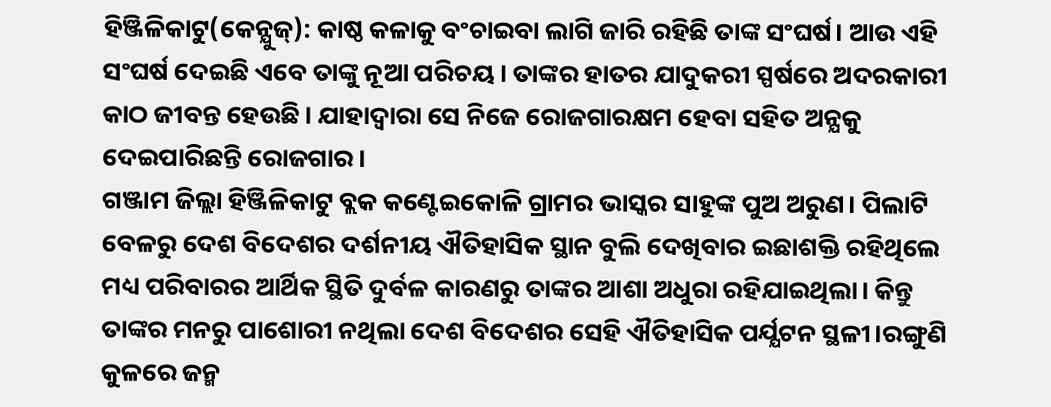ହିଞ୍ଜିଳିକାଟୁ(କେନ୍ଯୁଜ୍): କାଷ୍ଠ କଳାକୁ ବଂଚାଇବା ଲାଗି ଜାରି ରହିଛି ତାଙ୍କ ସଂଘର୍ଷ। ଆଉ ଏହି ସଂଘର୍ଷ ଦେଇଛି ଏବେ ତାଙ୍କୁ ନୂଆ ପରିଚୟ। ତାଙ୍କର ହାତର ଯାଦୁକରୀ ସ୍ପର୍ଷରେ ଅଦରକାରୀ କାଠ ଜୀବନ୍ତ ହେଉଛି। ଯାହାଦ୍ବାରା ସେ ନିଜେ ରୋଜଗାରକ୍ଷମ ହେବା ସହିତ ଅନ୍ଯକୁ ଦେଇପାରିଛନ୍ତି ରୋଜଗାର।
ଗଞ୍ଜାମ ଜିଲ୍ଲା ହିଞ୍ଜିଳିକାଟୁ ବ୍ଲକ କଣ୍ଟେଇକୋଳି ଗ୍ରାମର ଭାସ୍କର ସାହୁଙ୍କ ପୁଅ ଅରୁଣ। ପିଲାଟି ବେଳରୁ ଦେଶ ବିଦେଶର ଦର୍ଶନୀୟ ଐତିହାସିକ ସ୍ଥାନ ବୁଲି ଦେଖିବାର ଇଛାଶକ୍ତି ରହିଥିଲେ ମଧ୍ୟ ପରିବାରର ଆର୍ଥିକ ସ୍ଥିତି ଦୁର୍ବଳ କାରଣରୁ ତାଙ୍କର ଆଶା ଅଧୁରା ରହିଯାଇଥିଲା। କିନ୍ତୁ ତାଙ୍କର ମନରୁ ପାଶୋରୀ ନଥିଲା ଦେଶ ବିଦେଶର ସେହି ଐତିହାସିକ ପର୍ଯ୍ଯଟନ ସ୍ଥଳୀ।ରଙ୍ଗୁଣି କୁଳରେ ଜନ୍ମ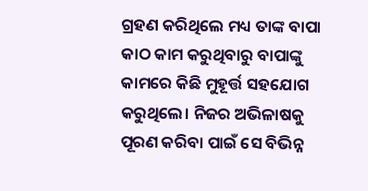ଗ୍ରହଣ କରିଥିଲେ ମଧ୍ୟ ତାଙ୍କ ବାପା କାଠ କାମ କରୁଥିବାରୁ ବାପାଙ୍କୁ କାମରେ କିଛି ମୁହୂର୍ତ୍ତ ସହଯୋଗ କରୁଥିଲେ। ନିଜର ଅଭିଳାଷକୁ ପୂରଣ କରିବା ପାଇଁ ସେ ବିଭିନ୍ନ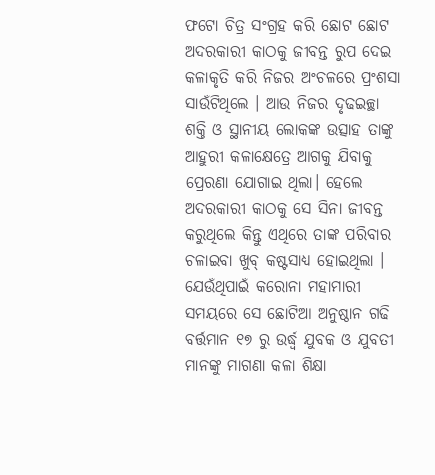ଫଟୋ ଚିତ୍ର ସଂଗ୍ରହ କରି ଛୋଟ ଛୋଟ ଅଦରକାରୀ କାଠକୁ ଜୀବନ୍ତ ରୁପ ଦେଇ କଳାକୃତି କରି ନିଜର ଅଂଚଳରେ ପ୍ରଂଶସା ସାଉଁଟିଥିଲେ । ଆଉ ନିଜର ଦୃଢଇଚ୍ଛା ଶକ୍ତି ଓ ସ୍ଥାନୀୟ ଲୋକଙ୍କ ଉତ୍ସାହ ତାଙ୍କୁ ଆହୁରୀ କଳାକ୍ଷେତ୍ରେ ଆଗକୁ ଯିବାକୁ ପ୍ରେରଣା ଯୋଗାଇ ଥିଲା। ହେଲେ ଅଦରକାରୀ କାଠକୁ ସେ ସିନା ଜୀବନ୍ତ କରୁଥିଲେ କିନ୍ତୁ ଏଥିରେ ତାଙ୍କ ପରିବାର ଚଳାଇବା ଖୁବ୍ କଷ୍ଟସାଧ୍ୟ ହୋଇଥିଲା । ଯେଉଁଥିପାଇଁ କରୋନା ମହାମାରୀ ସମୟରେ ସେ ଛୋଟିଆ ଅନୁଷ୍ଠାନ ଗଢି ବର୍ତ୍ତମାନ ୧୭ ରୁ ଉର୍ଦ୍ଧ୍ଵ ଯୁବକ ଓ ଯୁବତୀ ମାନଙ୍କୁ ମାଗଣା କଳା ଶିକ୍ଷା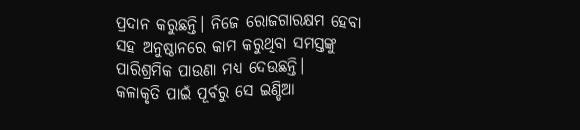ପ୍ରଦାନ କରୁଛନ୍ତି। ନିଜେ ରୋଜଗାରକ୍ଷମ ହେବା ସହ ଅନୁଷ୍ଠାନରେ କାମ କରୁଥିବା ସମସ୍ତଙ୍କୁ ପାରିଶ୍ରମିକ ପାଉଣା ମଧ୍ୟ ଦେଉଛନ୍ତି।
କଳାକୃତି ପାଇଁ ପୂର୍ବରୁ ସେ ଇଣ୍ଡିଆ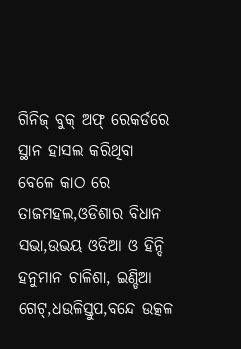ଗିନିଜ୍ ବୁକ୍ ଅଫ୍ ରେକର୍ଡରେ ସ୍ଥାନ ହାସଲ କରିଥିବା ବେଳେ କାଠ ରେ ତାଜମହଲ,ଓଡିଶାର ବିଧାନ ସଭା,ଉଭୟ ଓଡିଆ ଓ ହିନ୍ଦି ହନୁମାନ ଚାଳିଶା, ଇଣ୍ଡିଆ ଗେଟ୍,ଧଉଳିସ୍ତୁପ,ବନ୍ଦେ ଉତ୍କଳ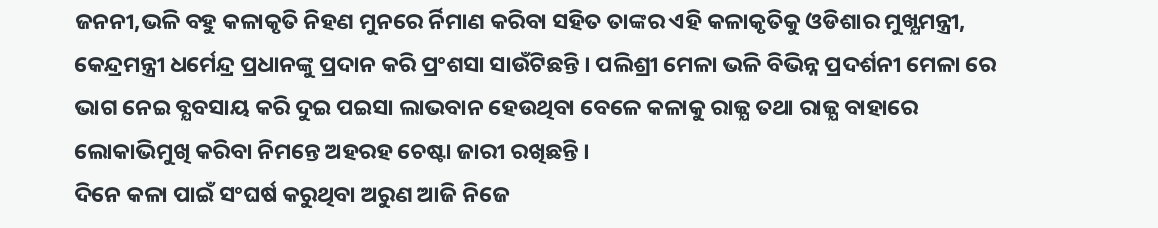ଜନନୀ,ଭଳି ବହୁ କଳାକୃତି ନିହଣ ମୁନରେ ର୍ନିମାଣ କରିବା ସହିତ ତାଙ୍କର ଏହି କଳାକୃତିକୁ ଓଡିଶାର ମୁଖ୍ଯମନ୍ତ୍ରୀ, କେନ୍ଦ୍ରମନ୍ତ୍ରୀ ଧର୍ମେନ୍ଦ୍ର ପ୍ରଧାନଙ୍କୁ ପ୍ରଦାନ କରି ପ୍ରଂଶସା ସାଉଁଟିଛନ୍ତି । ପଲିଶ୍ରୀ ମେଳା ଭଳି ବିଭିନ୍ନ ପ୍ରଦର୍ଶନୀ ମେଳା ରେ ଭାଗ ନେଇ ବ୍ଯବସାୟ କରି ଦୁଇ ପଇସା ଲାଭବାନ ହେଉଥିବା ବେଳେ କଳାକୁ ରାଜ୍ଯ ତଥା ରାଜ୍ଯ ବାହାରେ ଲୋକାଭିମୁଖି କରିବା ନିମନ୍ତେ ଅହରହ ଚେଷ୍ଟା ଜାରୀ ରଖିଛନ୍ତି ।
ଦିନେ କଳା ପାଇଁ ସଂଘର୍ଷ କରୁଥିବା ଅରୁଣ ଆଜି ନିଜେ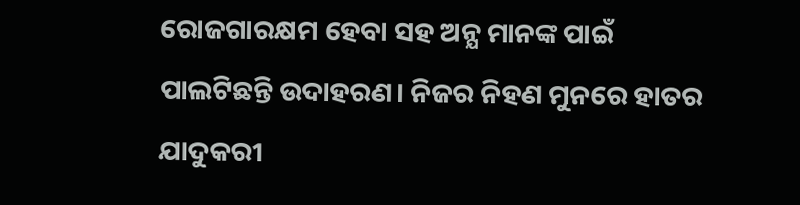ରୋଜଗାରକ୍ଷମ ହେବା ସହ ଅନ୍ଯ ମାନଙ୍କ ପାଇଁ ପାଲଟିଛନ୍ତି ଉଦାହରଣ। ନିଜର ନିହଣ ମୁନରେ ହାତର ଯାଦୁକରୀ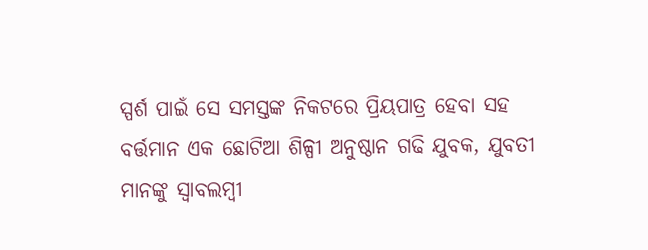ସ୍ପର୍ଶ ପାଇଁ ସେ ସମସ୍ତଙ୍କ ନିକଟରେ ପ୍ରିୟପାତ୍ର ହେବା ସହ ବର୍ତ୍ତମାନ ଏକ ଛୋଟିଆ ଶିଳ୍ପୀ ଅନୁଷ୍ଠାନ ଗଢି ଯୁବକ, ଯୁବତୀ ମାନଙ୍କୁ ସ୍ବାବଲମ୍ବୀ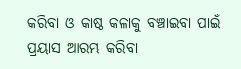କରିବା ଓ କାଷ୍ଠ କଳାକୁ ବଞ୍ଚାଇବା ପାଇଁ ପ୍ରୟାସ ଆରମ୍ଭ କରିବା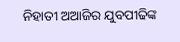ନିହାତୀ ଅଆଜିର ଯୁବପୀଢିଙ୍କ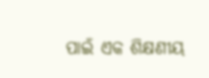ପାଇଁ ଏକ ଶିକ୍ଷଣୀୟ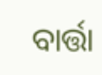ବାର୍ତ୍ତା